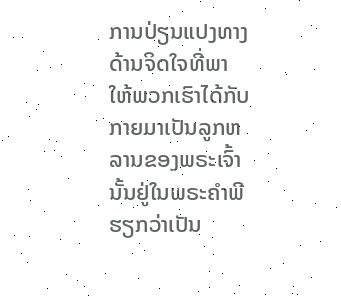ການປ່ຽນແປງທາງດ້ານຈິດໃຈທີ່ພາໃຫ້ພວກເຮົາໄດ້ກັບ ກາຍມາເປັນລູກຫລານຂອງພຣະເຈົ້ານັ້ນຢູ່ໃນພຣະຄຳພີຮຽກວ່າເປັນ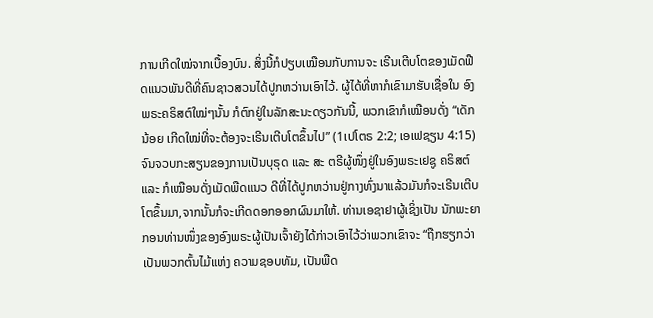ການເກີດໃໝ່ຈາກເບື້ອງບົນ. ສິ່ງນີ້ກໍປຽບເໝືອນກັບການຈະ ເຣີນເຕີບໂຕຂອງເມັດຟືດແນວພັນດີທີ່ຄົນຊາວສວນໄດ້ປູກຫວ່ານເອົາໄວ້. ຜູ້ໄດ້ທີ່ຫາກໍເຂົາມາຮັບເຊື່ອໃນ ອົງພຣະຄຣິສຕ໌ໃໝ່ໆນັ້ນ ກໍຕົກຢູ່ໃນລັກສະນະດຽວກັນນີ້, ພວກເຂົາກໍເໝືອນດັ່ງ “ເດັກນ້ອຍ ເກີດໃໝ່ທີ່ຈະຕ້ອງຈະເຣີນເຕີບໂຕຂຶ້ນໄປ” (1ເປໂຕຣ 2:2; ເອເຟຊຽນ 4:15) ຈົນຈວບກະສຽນຂອງການເປັນບຸຣຸດ ແລະ ສະ ຕຣີຜູ້ໜຶ່ງຢູ່ໃນອົງພຣະເຢຊູ ຄຣິສຕ໌ ແລະ ກໍເໝືອນດັ່ງເມັດພືດແນວ ດີທີ່ໄດ້ປູກຫວ່ານຢູ່ກາງທົ່ງນາແລ້ວມັນກໍຈະເຣີນເຕີບໂຕຂຶ້ນມາ,ຈາກນັ້ນກໍຈະເກີດດອກອອກຜົນມາໃຫ້. ທ່ານເອຊາຢາຜູ້ເຊິ່ງເປັນ ນັກພະຍາກອນທ່ານໜຶ່ງຂອງອົງພຣະຜູ້ເປັນເຈົ້າຍັງໄດ້ກ່າວເອົາໄວ້ວ່າພວກເຂົາຈະ “ຖືກຮຽກວ່າເປັນພວກຕົ້ນໄມ້ແຫ່ງ ຄວາມຊອບທັມ, ເປັນພືດ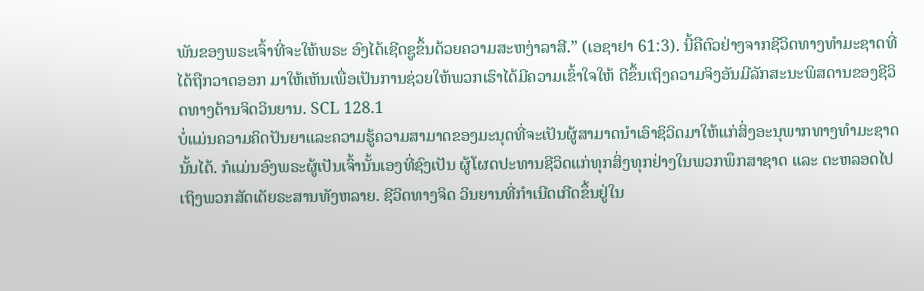ພັນຂອງພຣະເຈົ້າທີ່ຈະໃຫ້ພຣະ ອົງໄດ້ເຊີດຊູຂຶ້ນດ້ວຍຄວາມສະຫງ່າລາສີ.” (ເອຊາຢາ 61:3). ນີ້ຄືຕົວຢ່າງຈາກຊີວິດທາງທຳມະຊາດທີ່ໄດ້ຖືກວາດອອກ ມາໃຫ້ເຫັນເພື່ອເປັນການຊ່ວຍໃຫ້ພວກເຮົາໄດ້ມີຄວາມເຂົ້າໃຈໃຫ້ ດີຂຶ້ນເຖິງຄວາມຈິງອັນມີລັກສະນະພິສດານຂອງຊີວິດທາງດ້ານຈິດວິນຍານ. SCL 128.1
ບໍ່ແມ່ນຄວາມຄິດປັນຍາແລະຄວາມຮູ້ຄວາມສາມາດຂອງມະນຸດທີ່ຈະເປັນຜູ້ສາມາດນຳເອົາຊິວິດມາໃຫ້ແກ່ສິ່ງອະນຸພາກທາງທຳມະຊາດນັ້ນໄດ້. ກໍແມ່ນອົງພຣະຜູ້ເປັນເຈົ້ານັ້ນເອງທີ່ຊົງເປັນ ຜູ້ໂຜດປະທານຊີວິດແກ່ທຸກສິ່ງທຸກຢ່າງໃນພວກພຶກສາຊາດ ແລະ ຕະຫລອດໄປເຖິງພວກສັດເດັຍຣະສານທັງຫລາຍ. ຊີວິດທາງຈິດ ວິນຍານທີ່ກຳເນີດເກີດຂຶ້ນຢູ່ໃນ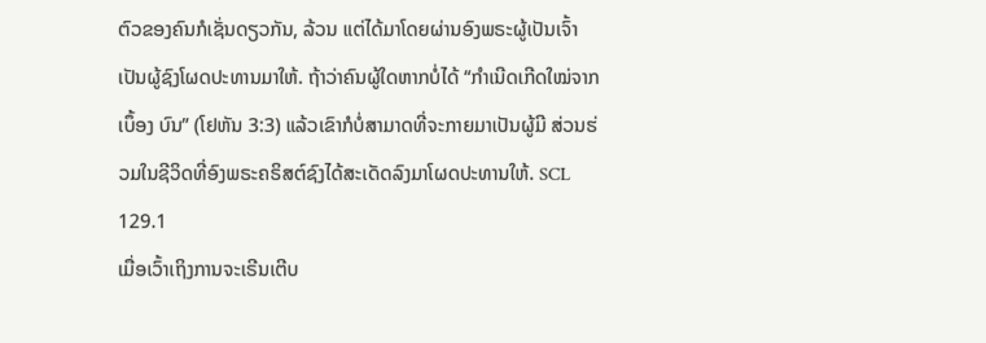ຕົວຂອງຄົນກໍເຊັ່ນດຽວກັນ, ລ້ວນ ແຕ່ໄດ້ມາໂດຍຜ່ານອົງພຣະຜູ້ເປັນເຈົ້າເປັນຜູ້ຊົງໂຜດປະທານມາໃຫ້. ຖ້າວ່າຄົນຜູ້ໃດຫາກບໍ່ໄດ້ “ກຳເນີດເກີດໃໝ່ຈາກເບຶ້ອງ ບົນ” (ໂຢຫັນ 3:3) ແລ້ວເຂົາກໍບໍ່ສາມາດທີ່ຈະກາຍມາເປັນຜູ້ມີ ສ່ວນຮ່ວມໃນຊີວິດທີ່ອົງພຣະຄຣິສຕ໌ຊົງໄດ້ສະເດັດລົງມາໂຜດປະທານໃຫ້. SCL 129.1
ເມື່ອເວົ້າເຖິງການຈະເຣີນເຕີບ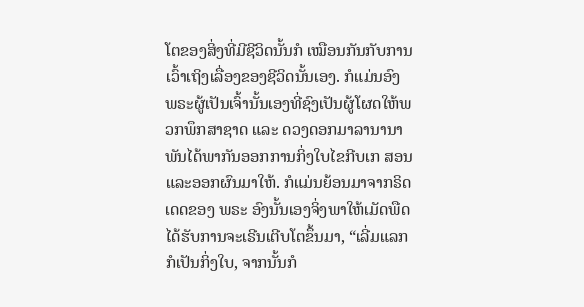ໂຕຂອງສິ່ງທີ່ມີຊີວິດນັ້ນກໍ ເໝືອນກັນກັບການເວົ້າເຖິງເລື່ອງຂອງຊີວິດນັ້ນເອງ. ກໍແມ່ນອົງ ພຣະຜູ້ເປັນເຈົ້ານັ້ນເອງທີ່ຊົງເປັນຜູ້ໂຜດໃຫ້ພວກພຶກສາຊາດ ແລະ ດວງດອກມາລານານາພັນໄດ້ພາກັນອອກການກິ່ງໃບໄຂກີບເກ ສອນແລະອອກຜົນມາໃຫ້. ກໍແມ່ນຍ້ອນມາຈາກຣິດເດດຂອງ ພຣະ ອົງນັ້ນເອງຈິ່ງພາໃຫ້ເມັດພືດໄດ້ຮັບການຈະເຣີນເຕີບໂຕຂຶ້ນມາ, “ເລີ່ມແລກກໍເປັນກິ່ງໃບ, ຈາກນັ້ນກໍ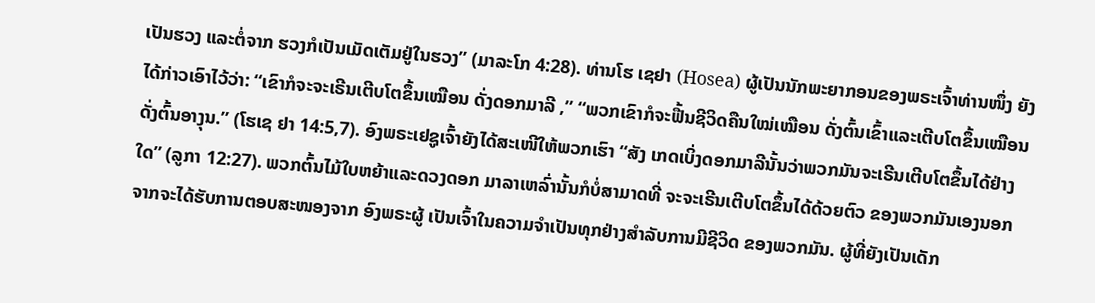ເປັນຮວງ ແລະຕໍ່ຈາກ ຮວງກໍເປັນເມັດເຕັມຢູ່ໃນຮວງ” (ມາລະໂກ 4:28). ທ່ານໂຮ ເຊຢາ (Hosea) ຜູ້ເປັນນັກພະຍາກອນຂອງພຣະເຈົ້າທ່ານໜຶ່ງ ຍັງໄດ້ກ່າວເອົາໄວ້ວ່າ: “ເຂົາກໍຈະຈະເຣີນເຕີບໂຕຂຶ້ນເໝືອນ ດັ່ງດອກມາລີ ,” “ພວກເຂົາກໍຈະຟື້ນຊີວິດຄືນໃໝ່ເໝືອນ ດັ່ງຕົ້ນເຂົ້າແລະເຕີບໂຕຂຶ້ນເໝືອນດັ່ງຕົ້ນອາງຸນ.” (ໂຮເຊ ຢາ 14:5,7). ອົງພຣະເຢຊູເຈົ້າຍັງໄດ້ສະເໜີໃຫ້ພວກເຮົາ “ສັງ ເກດເບິ່ງດອກມາລີນັ້ນວ່າພວກມັນຈະເຣີນເຕີບໂຕຂຶ້ນໄດ້ຢ່າງໃດ” (ລູກາ 12:27). ພວກຕົ້ນໄມ້ໃບຫຍ້າແລະດວງດອກ ມາລາເຫລົ່ານັ້ນກໍບໍ່ສາມາດທີ່ ຈະຈະເຣີນເຕີບໂຕຂຶ້ນໄດ້ດ້ວຍຕົວ ຂອງພວກມັນເອງນອກຈາກຈະໄດ້ຮັບການຕອບສະໜອງຈາກ ອົງພຣະຜູ້ ເປັນເຈົ້າໃນຄວາມຈຳເປັນທຸກຢ່າງສຳລັບການມີຊີວິດ ຂອງພວກມັນ. ຜູ້ທີ່ຍັງເປັນເດັກ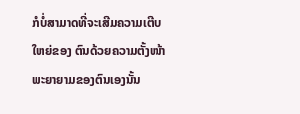ກໍບໍ່ສາມາດທີ່ຈະເສີມຄວາມເຕີບ ໃຫຍ່ຂອງ ຕົນດ້ວຍຄວາມຕັ້ງໜ້າພະຍາຍາມຂອງຕົນເອງນັ້ນ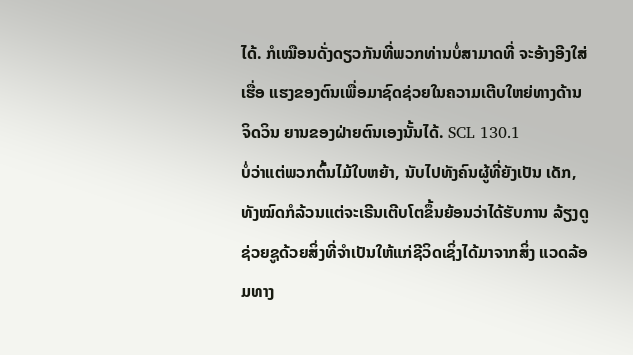ໄດ້. ກໍເໝືອນດັ່ງດຽວກັນທີ່ພວກທ່ານບໍ່ສາມາດທີ່ ຈະອ້າງອີງໃສ່ເຮື່ອ ແຮງຂອງຕົນເພື່ອມາຊົດຊ່ວຍໃນຄວາມເຕີບໃຫຍ່ທາງດ້ານ ຈິດວິນ ຍານຂອງຝ່າຍຕົນເອງນັ້ນໄດ້. SCL 130.1
ບໍ່ວ່າແຕ່ພວກຕົ້ນໄມ້ໃບຫຍ້າ, ນັບໄປທັງຄົນຜູ້ທີ່ຍັງເປັນ ເດັກ, ທັງໝົດກໍລ້ວນແຕ່ຈະເຣີນເຕີບໂຕຂຶ້ນຍ້ອນວ່າໄດ້ຮັບການ ລ້ຽງດູຊ່ວຍຊູດ້ວຍສິ່ງທີ່ຈຳເປັນໃຫ້ແກ່ຊີວິດເຊິ່ງໄດ້ມາຈາກສິ່ງ ແວດລ້ອມທາງ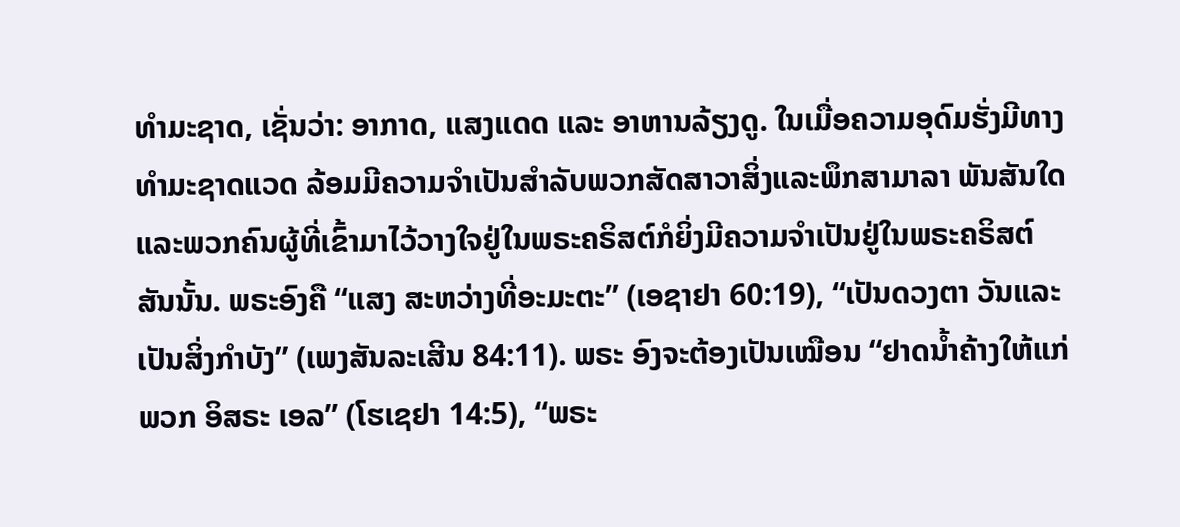ທຳມະຊາດ, ເຊັ່ນວ່າ: ອາກາດ, ແສງແດດ ແລະ ອາຫານລ້ຽງດູ. ໃນເມື່ອຄວາມອຸດົມຮັ່ງມີທາງທຳມະຊາດແວດ ລ້ອມມີຄວາມຈຳເປັນສຳລັບພວກສັດສາວາສິ່ງແລະພຶກສາມາລາ ພັນສັນໃດແລະພວກຄົນຜູ້ທີ່ເຂົ້າມາໄວ້ວາງໃຈຢູ່ໃນພຣະຄຣິສຕ໌ກໍຍິ່ງມີຄວາມຈຳເປັນຢູ່ໃນພຣະຄຣິສຕ໌ສັນນັ້ນ. ພຣະອົງຄື “ແສງ ສະຫວ່າງທີ່ອະມະຕະ” (ເອຊາຢາ 60:19), “ເປັນດວງຕາ ວັນແລະເປັນສິ່ງກຳບັງ” (ເພງສັນລະເສີນ 84:11). ພຣະ ອົງຈະຕ້ອງເປັນເໝືອນ “ຢາດນ້ຳຄ້າງໃຫ້ແກ່ພວກ ອິສຣະ ເອລ” (ໂຮເຊຢາ 14:5), “ພຣະ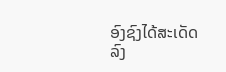ອົງຊົງໄດ້ສະເດັດລົງ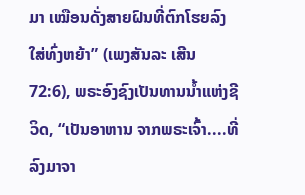ມາ ເໝືອນດັ່ງສາຍຝົນທີ່ຕົກໂຮຍລົງໃສ່ທົ່ງຫຍ້າ” (ເພງສັນລະ ເສີນ 72:6), ພຣະອົງຊົງເປັນທານນ້ຳແຫ່ງຊີວິດ, “ເປັນອາຫານ ຈາກພຣະເຈົ້າ....ທີ່ລົງມາຈາ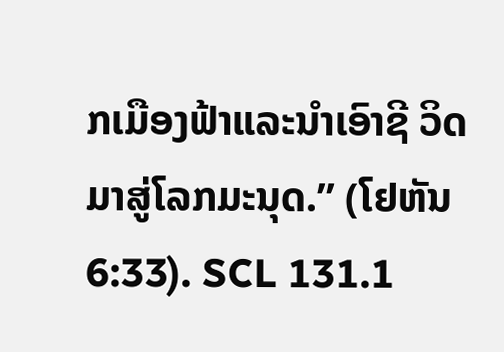ກເມືອງຟ້າແລະນຳເອົາຊີ ວິດມາສູ່ໂລກມະນຸດ.” (ໂຢຫັນ 6:33). SCL 131.1